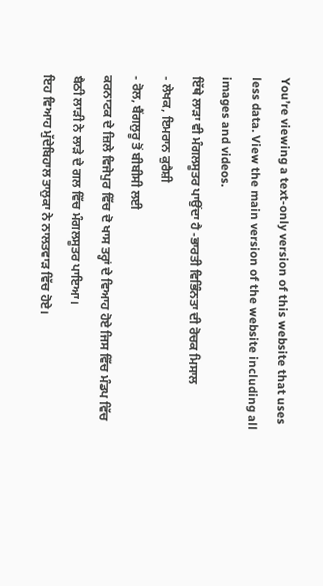You’re viewing a text-only version of this website that uses less data. View the main version of the website including all images and videos.
ਇੱਥੇ ਲਾੜਾ ਵੀ ਮੰਗਲਸੂਤਰ ਪਾਉਂਦਾ ਹੈ -ਭਾਰਤੀ ਵਿਭਿੰਨਤਾ ਦੀ ਰੋਚਕ ਮਿਸਾਲ
- ਲੇਖਕ, ਇਮਰਾਨ ਕੁਰੈਸ਼ੀ
- ਰੋਲ, ਬੈਂਗਲੁਰੂ ਤੋਂ ਬੀਬੀਸੀ ਲਈ
ਕਰਨਾਟਕ ਦੇ ਜ਼ਿਲੇ ਵਿਜੇਪੁਰ ਵਿੱਚ ਦੋ ਖਾਸ ਤਰ੍ਹਾਂ ਦੇ ਵਿਆਹ ਹੋਏ ਜਿਸ ਵਿੱਚ ਮੰਡਪ ਵਿੱਚ ਬੈਠੀ ਲਾੜੀ ਨੇ ਲਾੜੇ ਦੇ ਗਲ ਵਿੱਚ ਮੰਗਲਸੂਤਰ ਪਾਇਆ।
ਇਹ ਵਿਆਹ ਮੁੱਦੇਬਿਹਾਲ ਤਾਲੁਕਾ ਨੇ ਨਾਲਤਵਾੜ ਵਿੱਚ ਹੋਏ।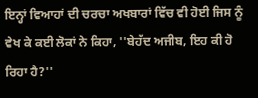ਇਨ੍ਹਾਂ ਵਿਆਹਾਂ ਦੀ ਚਰਚਾ ਅਖਬਾਰਾਂ ਵਿੱਚ ਵੀ ਹੋਈ ਜਿਸ ਨੂੰ ਵੇਖ ਕੇ ਕਈ ਲੋਕਾਂ ਨੇ ਕਿਹਾ, ''ਬੇਹੱਦ ਅਜੀਬ, ਇਹ ਕੀ ਹੋ ਰਿਹਾ ਹੈ?''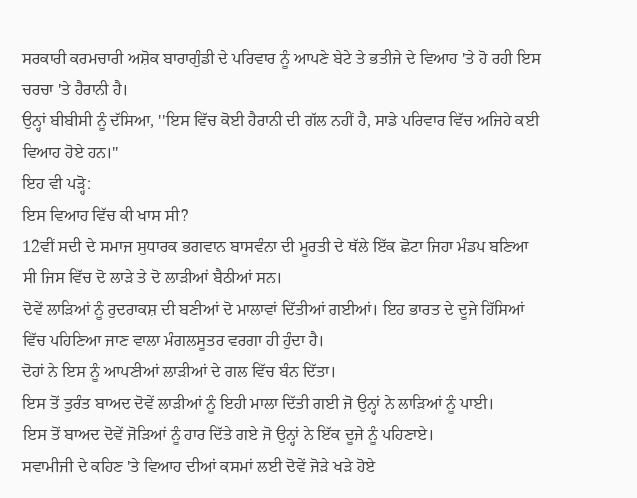ਸਰਕਾਰੀ ਕਰਮਚਾਰੀ ਅਸ਼ੋਕ ਬਾਰਾਗੁੰਡੀ ਦੇ ਪਰਿਵਾਰ ਨੂੰ ਆਪਣੇ ਬੇਟੇ ਤੇ ਭਤੀਜੇ ਦੇ ਵਿਆਹ 'ਤੇ ਹੋ ਰਹੀ ਇਸ ਚਰਚਾ 'ਤੇ ਹੈਰਾਨੀ ਹੈ।
ਉਨ੍ਹਾਂ ਬੀਬੀਸੀ ਨੂੰ ਦੱਸਿਆ, ''ਇਸ ਵਿੱਚ ਕੋਈ ਹੈਰਾਨੀ ਦੀ ਗੱਲ ਨਹੀਂ ਹੈ, ਸਾਡੇ ਪਰਿਵਾਰ ਵਿੱਚ ਅਜਿਹੇ ਕਈ ਵਿਆਹ ਹੋਏ ਹਨ।''
ਇਹ ਵੀ ਪੜ੍ਹੋ:
ਇਸ ਵਿਆਹ ਵਿੱਚ ਕੀ ਖਾਸ ਸੀ?
12ਵੀਂ ਸਦੀ ਦੇ ਸਮਾਜ ਸੁਧਾਰਕ ਭਗਵਾਨ ਬਾਸਵੰਨਾ ਦੀ ਮੂਰਤੀ ਦੇ ਥੱਲੇ ਇੱਕ ਛੋਟਾ ਜਿਹਾ ਮੰਡਪ ਬਣਿਆ ਸੀ ਜਿਸ ਵਿੱਚ ਦੋ ਲਾੜੇ ਤੇ ਦੋ ਲਾੜੀਆਂ ਬੈਠੀਆਂ ਸਨ।
ਦੋਵੇਂ ਲਾੜਿਆਂ ਨੂੰ ਰੁਦਰਾਕਸ਼ ਦੀ ਬਣੀਆਂ ਦੋ ਮਾਲਾਵਾਂ ਦਿੱਤੀਆਂ ਗਈਆਂ। ਇਹ ਭਾਰਤ ਦੇ ਦੂਜੇ ਹਿੱਸਿਆਂ ਵਿੱਚ ਪਹਿਣਿਆ ਜਾਣ ਵਾਲਾ ਮੰਗਲਸੂਤਰ ਵਰਗਾ ਹੀ ਹੁੰਦਾ ਹੈ।
ਦੋਹਾਂ ਨੇ ਇਸ ਨੂੰ ਆਪਣੀਆਂ ਲਾੜੀਆਂ ਦੇ ਗਲ ਵਿੱਚ ਬੰਨ ਦਿੱਤਾ।
ਇਸ ਤੋਂ ਤੁਰੰਤ ਬਾਅਦ ਦੋਵੇਂ ਲਾੜੀਆਂ ਨੂੰ ਇਹੀ ਮਾਲਾ ਦਿੱਤੀ ਗਈ ਜੋ ਉਨ੍ਹਾਂ ਨੇ ਲਾੜਿਆਂ ਨੂੰ ਪਾਈ।
ਇਸ ਤੋਂ ਬਾਅਦ ਦੋਵੇਂ ਜੋੜਿਆਂ ਨੂੰ ਹਾਰ ਦਿੱਤੇ ਗਏ ਜੋ ਉਨ੍ਹਾਂ ਨੇ ਇੱਕ ਦੂਜੇ ਨੂੰ ਪਹਿਣਾਏ।
ਸਵਾਮੀਜੀ ਦੇ ਕਹਿਣ 'ਤੇ ਵਿਆਹ ਦੀਆਂ ਕਸਮਾਂ ਲਈ ਦੋਵੇਂ ਜੋੜੇ ਖੜੇ ਹੋਏ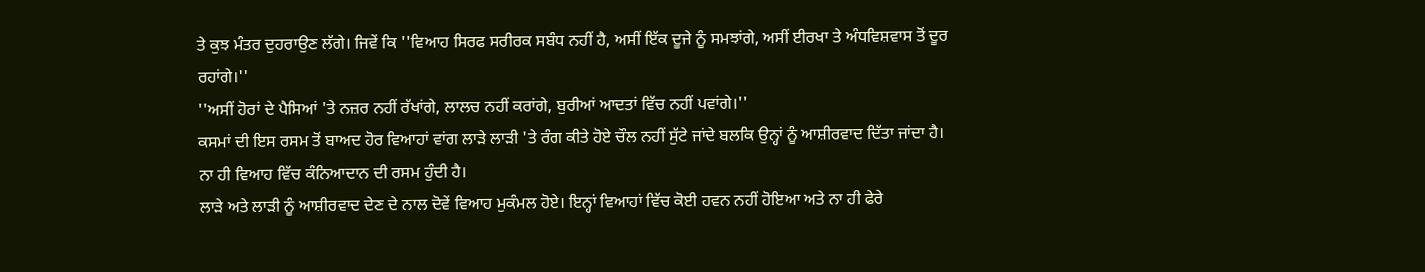ਤੇ ਕੁਝ ਮੰਤਰ ਦੁਹਰਾਉਣ ਲੱਗੇ। ਜਿਵੇਂ ਕਿ ''ਵਿਆਹ ਸਿਰਫ ਸਰੀਰਕ ਸਬੰਧ ਨਹੀਂ ਹੈ, ਅਸੀਂ ਇੱਕ ਦੂਜੇ ਨੂੰ ਸਮਝਾਂਗੇ, ਅਸੀਂ ਈਰਖਾ ਤੇ ਅੰਧਵਿਸ਼ਵਾਸ ਤੋਂ ਦੂਰ ਰਹਾਂਗੇ।''
''ਅਸੀਂ ਹੋਰਾਂ ਦੇ ਪੈਸਿਆਂ 'ਤੇ ਨਜ਼ਰ ਨਹੀਂ ਰੱਖਾਂਗੇ, ਲਾਲਚ ਨਹੀਂ ਕਰਾਂਗੇ, ਬੁਰੀਆਂ ਆਦਤਾਂ ਵਿੱਚ ਨਹੀਂ ਪਵਾਂਗੇ।''
ਕਸਮਾਂ ਦੀ ਇਸ ਰਸਮ ਤੋਂ ਬਾਅਦ ਹੋਰ ਵਿਆਹਾਂ ਵਾਂਗ ਲਾੜੇ ਲਾੜੀ 'ਤੇ ਰੰਗ ਕੀਤੇ ਹੋਏ ਚੌਲ ਨਹੀਂ ਸੁੱਟੇ ਜਾਂਦੇ ਬਲਕਿ ਉਨ੍ਹਾਂ ਨੂੰ ਆਸ਼ੀਰਵਾਦ ਦਿੱਤਾ ਜਾਂਦਾ ਹੈ। ਨਾ ਹੀ ਵਿਆਹ ਵਿੱਚ ਕੰਨਿਆਦਾਨ ਦੀ ਰਸਮ ਹੁੰਦੀ ਹੈ।
ਲਾੜੇ ਅਤੇ ਲਾੜੀ ਨੂੰ ਆਸ਼ੀਰਵਾਦ ਦੇਣ ਦੇ ਨਾਲ ਦੋਵੇਂ ਵਿਆਹ ਮੁਕੰਮਲ ਹੋਏ। ਇਨ੍ਹਾਂ ਵਿਆਹਾਂ ਵਿੱਚ ਕੋਈ ਹਵਨ ਨਹੀਂ ਹੋਇਆ ਅਤੇ ਨਾ ਹੀ ਫੇਰੇ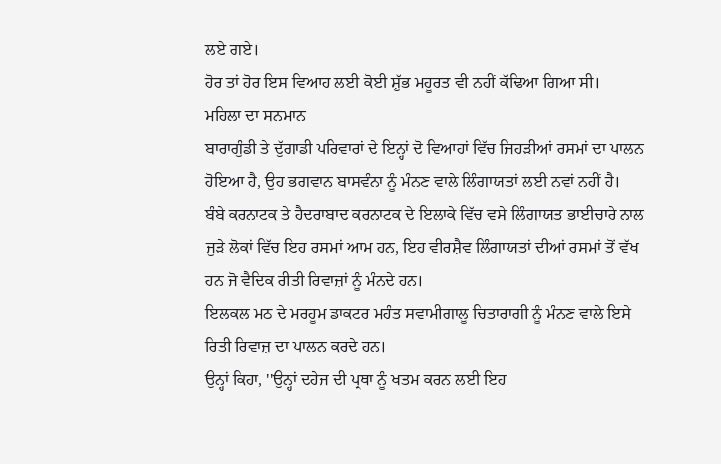ਲਏ ਗਏ।
ਹੋਰ ਤਾਂ ਹੋਰ ਇਸ ਵਿਆਹ ਲਈ ਕੋਈ ਸ਼ੁੱਭ ਮਹੂਰਤ ਵੀ ਨਹੀਂ ਕੱਢਿਆ ਗਿਆ ਸੀ।
ਮਹਿਲਾ ਦਾ ਸਨਮਾਨ
ਬਾਰਾਗੁੰਡੀ ਤੇ ਦੁੱਗਾਡੀ ਪਰਿਵਾਰਾਂ ਦੇ ਇਨ੍ਹਾਂ ਦੋ ਵਿਆਹਾਂ ਵਿੱਚ ਜਿਹੜੀਆਂ ਰਸਮਾਂ ਦਾ ਪਾਲਨ ਹੋਇਆ ਹੈ, ਉਹ ਭਗਵਾਨ ਬਾਸਵੰਨਾ ਨੂੰ ਮੰਨਣ ਵਾਲੇ ਲਿੰਗਾਯਤਾਂ ਲਈ ਨਵਾਂ ਨਹੀਂ ਹੈ।
ਬੰਬੇ ਕਰਨਾਟਕ ਤੇ ਹੈਦਰਾਬਾਦ ਕਰਨਾਟਕ ਦੇ ਇਲਾਕੇ ਵਿੱਚ ਵਸੇ ਲਿੰਗਾਯਤ ਭਾਈਚਾਰੇ ਨਾਲ ਜੁੜੇ ਲੋਕਾਂ ਵਿੱਚ ਇਹ ਰਸਮਾਂ ਆਮ ਹਨ, ਇਹ ਵੀਰਸ਼ੈਵ ਲਿੰਗਾਯਤਾਂ ਦੀਆਂ ਰਸਮਾਂ ਤੋਂ ਵੱਖ ਹਨ ਜੋ ਵੈਦਿਕ ਰੀਤੀ ਰਿਵਾਜ਼ਾਂ ਨੂੰ ਮੰਨਦੇ ਹਨ।
ਇਲਕਲ ਮਠ ਦੇ ਮਰਹੂਮ ਡਾਕਟਰ ਮਹੰਤ ਸਵਾਮੀਗਾਲੂ ਚਿਤਾਰਾਗੀ ਨੂੰ ਮੰਨਣ ਵਾਲੇ ਇਸੇ ਰਿਤੀ ਰਿਵਾਜ਼ ਦਾ ਪਾਲਨ ਕਰਦੇ ਹਨ।
ਉਨ੍ਹਾਂ ਕਿਹਾ, ''ਉਨ੍ਹਾਂ ਦਹੇਜ ਦੀ ਪ੍ਰਥਾ ਨੂੰ ਖਤਮ ਕਰਨ ਲਈ ਇਹ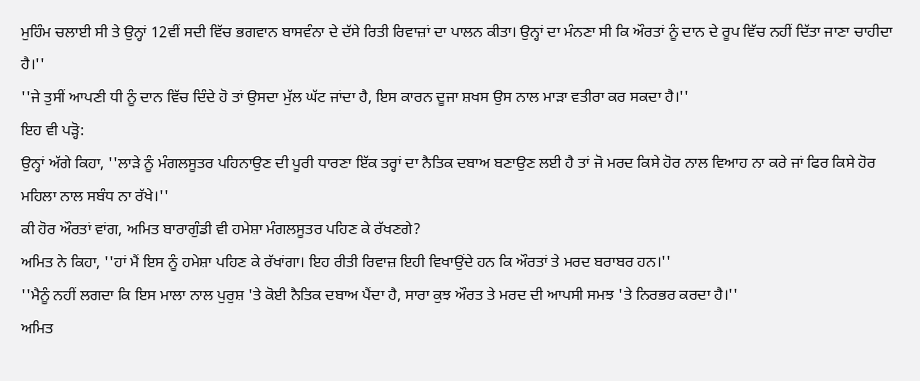ਮੁਹਿੰਮ ਚਲਾਈ ਸੀ ਤੇ ਉਨ੍ਹਾਂ 12ਵੀਂ ਸਦੀ ਵਿੱਚ ਭਗਵਾਨ ਬਾਸਵੰਨਾ ਦੇ ਦੱਸੇ ਰਿਤੀ ਰਿਵਾਜ਼ਾਂ ਦਾ ਪਾਲਨ ਕੀਤਾ। ਉਨ੍ਹਾਂ ਦਾ ਮੰਨਣਾ ਸੀ ਕਿ ਔਰਤਾਂ ਨੂੰ ਦਾਨ ਦੇ ਰੂਪ ਵਿੱਚ ਨਹੀਂ ਦਿੱਤਾ ਜਾਣਾ ਚਾਹੀਦਾ ਹੈ।''
''ਜੇ ਤੁਸੀਂ ਆਪਣੀ ਧੀ ਨੂੰ ਦਾਨ ਵਿੱਚ ਦਿੰਦੇ ਹੋ ਤਾਂ ਉਸਦਾ ਮੁੱਲ ਘੱਟ ਜਾਂਦਾ ਹੈ, ਇਸ ਕਾਰਨ ਦੂਜਾ ਸ਼ਖਸ ਉਸ ਨਾਲ ਮਾੜਾ ਵਤੀਰਾ ਕਰ ਸਕਦਾ ਹੈ।''
ਇਹ ਵੀ ਪੜ੍ਹੋ:
ਉਨ੍ਹਾਂ ਅੱਗੇ ਕਿਹਾ, ''ਲਾੜੇ ਨੂੰ ਮੰਗਲਸੂਤਰ ਪਹਿਨਾਉਣ ਦੀ ਪੂਰੀ ਧਾਰਣਾ ਇੱਕ ਤਰ੍ਹਾਂ ਦਾ ਨੈਤਿਕ ਦਬਾਅ ਬਣਾਉਣ ਲਈ ਹੈ ਤਾਂ ਜੋ ਮਰਦ ਕਿਸੇ ਹੋਰ ਨਾਲ ਵਿਆਹ ਨਾ ਕਰੇ ਜਾਂ ਫਿਰ ਕਿਸੇ ਹੋਰ ਮਹਿਲਾ ਨਾਲ ਸਬੰਧ ਨਾ ਰੱਖੇ।''
ਕੀ ਹੋਰ ਔਰਤਾਂ ਵਾਂਗ, ਅਮਿਤ ਬਾਰਾਗੁੰਡੀ ਵੀ ਹਮੇਸ਼ਾ ਮੰਗਲਸੂਤਰ ਪਹਿਣ ਕੇ ਰੱਖਣਗੇ?
ਅਮਿਤ ਨੇ ਕਿਹਾ, ''ਹਾਂ ਮੈਂ ਇਸ ਨੂੰ ਹਮੇਸ਼ਾ ਪਹਿਣ ਕੇ ਰੱਖਾਂਗਾ। ਇਹ ਰੀਤੀ ਰਿਵਾਜ਼ ਇਹੀ ਵਿਖਾਉਂਦੇ ਹਨ ਕਿ ਔਰਤਾਂ ਤੇ ਮਰਦ ਬਰਾਬਰ ਹਨ।''
''ਮੈਨੂੰ ਨਹੀਂ ਲਗਦਾ ਕਿ ਇਸ ਮਾਲਾ ਨਾਲ ਪੁਰੁਸ਼ 'ਤੇ ਕੋਈ ਨੈਤਿਕ ਦਬਾਅ ਪੈਂਦਾ ਹੈ, ਸਾਰਾ ਕੁਝ ਔਰਤ ਤੇ ਮਰਦ ਦੀ ਆਪਸੀ ਸਮਝ 'ਤੇ ਨਿਰਭਰ ਕਰਦਾ ਹੈ।''
ਅਮਿਤ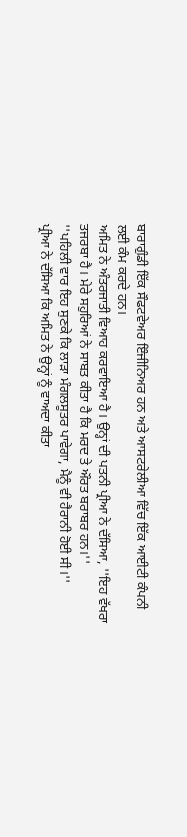ਬਾਰਾਗੁੰਡੀ ਇੱਕ ਸੌਫਟਵੇਅਰ ਇੰਜੀਨਿਅਰ ਹਨ ਅਤੇ ਆਸਟਰੇਲੀਆ ਵਿੱਚ ਇੱਕ ਆਈਟੀ ਕੰਪਨੀ ਲਈ ਕੰਮ ਕਰਦੇ ਹਨ।
ਅਮਿਤ ਨੇ ਅੰਤਰਜਾਤੀ ਵਿਆਹ ਕਰਵਾਇਆ ਹੈ। ਉਨ੍ਹਾਂ ਦੀ ਪਤਨੀ ਪ੍ਰੀਆ ਨੇ ਦੱਸਿਆ, ''ਇਹ ਵੱਖਰਾ ਤਜਰਬਾ ਹੈ। ਮੇਰੇ ਸਹੁਰਿਆਂ ਨੇ ਸਾਬਤ ਕੀਤਾ ਹੈ ਕਿ ਮਰਦ ਤੇ ਔਰਤ ਬਰਾਬਰ ਹਨ।''
''ਪਹਿਲੀ ਵਾਰ ਇਹ ਸੁਣਕੇ ਕਿ ਲਾੜਾ ਮੰਗਲਸੂਤਰ ਪਾਵੇਗਾ, ਮੈਨੂੰ ਵੀ ਹੈਰਾਨੀ ਹੋਈ ਸੀ।''
ਪ੍ਰੀਆ ਨੇ ਦੱਸਿਆ ਕਿ ਅਮਿਤ ਨੇ ਉਨ੍ਹਾਂ ਨੂੰ ਵਾਅਦਾ ਕੀਤਾ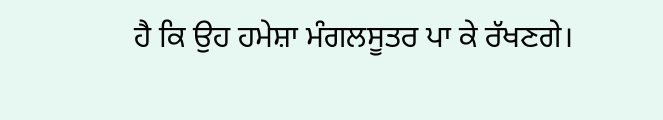ਹੈ ਕਿ ਉਹ ਹਮੇਸ਼ਾ ਮੰਗਲਸੂਤਰ ਪਾ ਕੇ ਰੱਖਣਗੇ।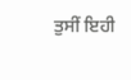ਤੁਸੀਂ ਇਹੀ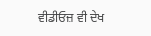ਵੀਡੀਓਜ਼ ਵੀ ਦੇਖ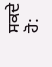ਸਕਦੇ ਹੋ: